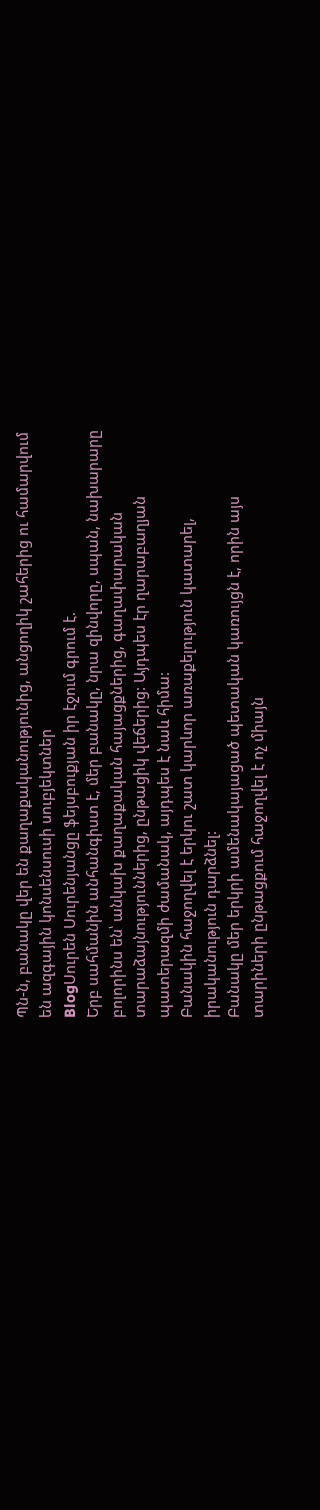Պն-ն, բանակը վեր են քաղաքականությունից, անցողիկ շահերից ու համարվում են ազգային կոնսենսուսի սուբյեկտներ
BlogՍուրեն Սուրենյանցը ֆեյսբուքյան իր էջում գրում է.
Երբ սահմանին անհանգիստ է, մեր բանակը, նրա զինվորը, սպան, նախարարը բոլորինս են՝ անկախ քաղաքական հայացքներից, գաղափարական տարաձայնություններից, ընթացիկ վեճերից: Այդպես էր ղարաբաղյան պատերազմի ժամանակ, այդպես է նաև հիմա:
Բանակին հաջողվել է երկու շատ կարևոր առաքելություն կատարել, իրականություն դարձնել:
Բանակը մեր երկրի ամենակայացած պետական կառույցն է, որին այս տարիների ընթացքում հաջողվել է ոչ միայն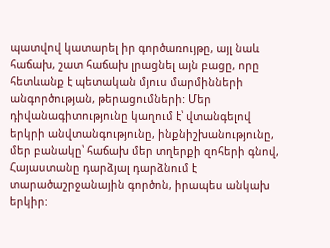պատվով կատարել իր գործառույթը, այլ նաև հաճախ, շատ հաճախ լրացնել այն բացը, որը հետևանք է պետական մյուս մարմինների անգործության, թերացումների: Մեր դիվանագիտությունը կաղում է՝ վտանգելով երկրի անվտանգությունը, ինքնիշխանությունը, մեր բանակը՝ հաճախ մեր տղերքի զոհերի գնով, Հայաստանը դարձյալ դարձնում է տարածաշրջանային գործոն, իրապես անկախ երկիր: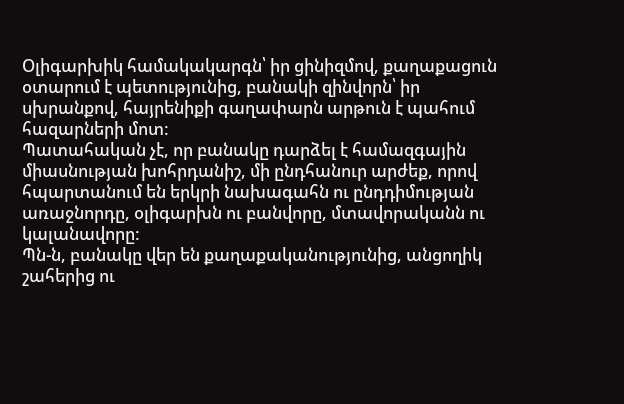Օլիգարխիկ համակակարգն՝ իր ցինիզմով, քաղաքացուն օտարում է պետությունից, բանակի զինվորն՝ իր սխրանքով, հայրենիքի գաղափարն արթուն է պահում հազարների մոտ:
Պատահական չէ, որ բանակը դարձել է համազգային միասնության խոհրդանիշ, մի ընդհանուր արժեք, որով հպարտանում են երկրի նախագահն ու ընդդիմության առաջնորդը, օլիգարխն ու բանվորը, մտավորականն ու կալանավորը:
Պն-ն, բանակը վեր են քաղաքականությունից, անցողիկ շահերից ու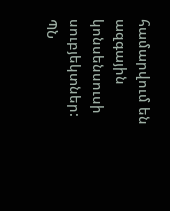համարվում են ազգային կոնսենսուսի սուբյեկտներ:
ՊՆ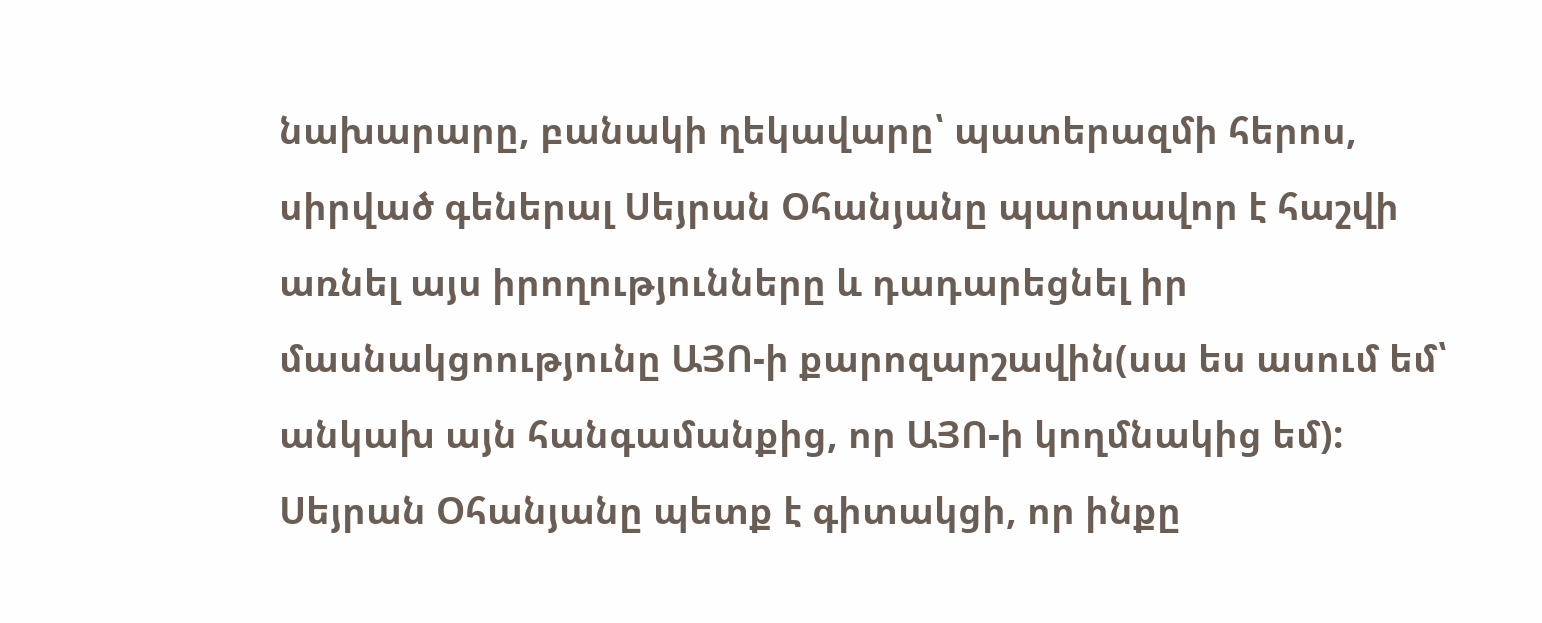նախարարը, բանակի ղեկավարը՝ պատերազմի հերոս, սիրված գեներալ Սեյրան Օհանյանը պարտավոր է հաշվի առնել այս իրողությունները և դադարեցնել իր մասնակցոությունը ԱՅՈ-ի քարոզարշավին(սա ես ասում եմ՝ անկախ այն հանգամանքից, որ ԱՅՈ-ի կողմնակից եմ):
Սեյրան Օհանյանը պետք է գիտակցի, որ ինքը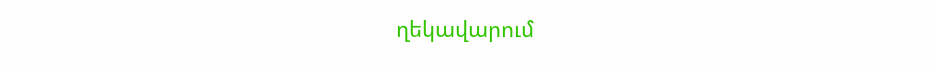ղեկավարում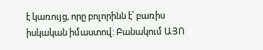է կառույց, որը բոլորինն է՝ բառիս իսկական իմաստով: Բանակում ԱՅՈ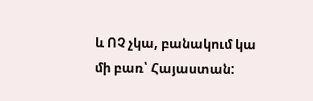և ՈՉ չկա, բանակում կա մի բառ՝ Հայաստան: